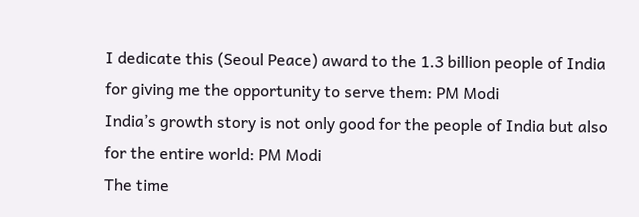I dedicate this (Seoul Peace) award to the 1.3 billion people of India for giving me the opportunity to serve them: PM Modi
India’s growth story is not only good for the people of India but also for the entire world: PM Modi
The time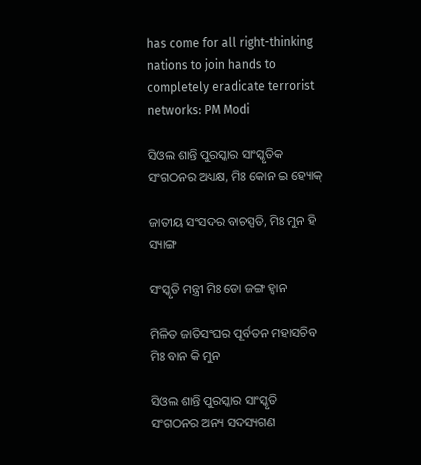has come for all right-thinking nations to join hands to completely eradicate terrorist networks: PM Modi

ସିଓଲ ଶାନ୍ତି ପୁରସ୍କାର ସାଂସ୍କୃତିକ ସଂଗଠନର ଅଧ୍ୟକ୍ଷ, ମିଃ କୋନ ଇ ହ୍ୟୋକ୍

ଜାତୀୟ ସଂସଦର ବାଚସ୍ପତି, ମିଃ ମୁନ ହି ସ୍ୟାଙ୍ଗ

ସଂସ୍କୃତି ମନ୍ତ୍ରୀ ମିଃ ଡୋ ଜଙ୍ଗ ହ୍ୱାନ

ମିଳିତ ଜାତିସଂଘର ପୂର୍ବତନ ମହାସଚିବ ମିଃ ବାନ କି ମୁନ

ସିଓଲ ଶାନ୍ତି ପୁରସ୍କାର ସାଂସ୍କୃତି ସଂଗଠନର ଅନ୍ୟ ସଦସ୍ୟଗଣ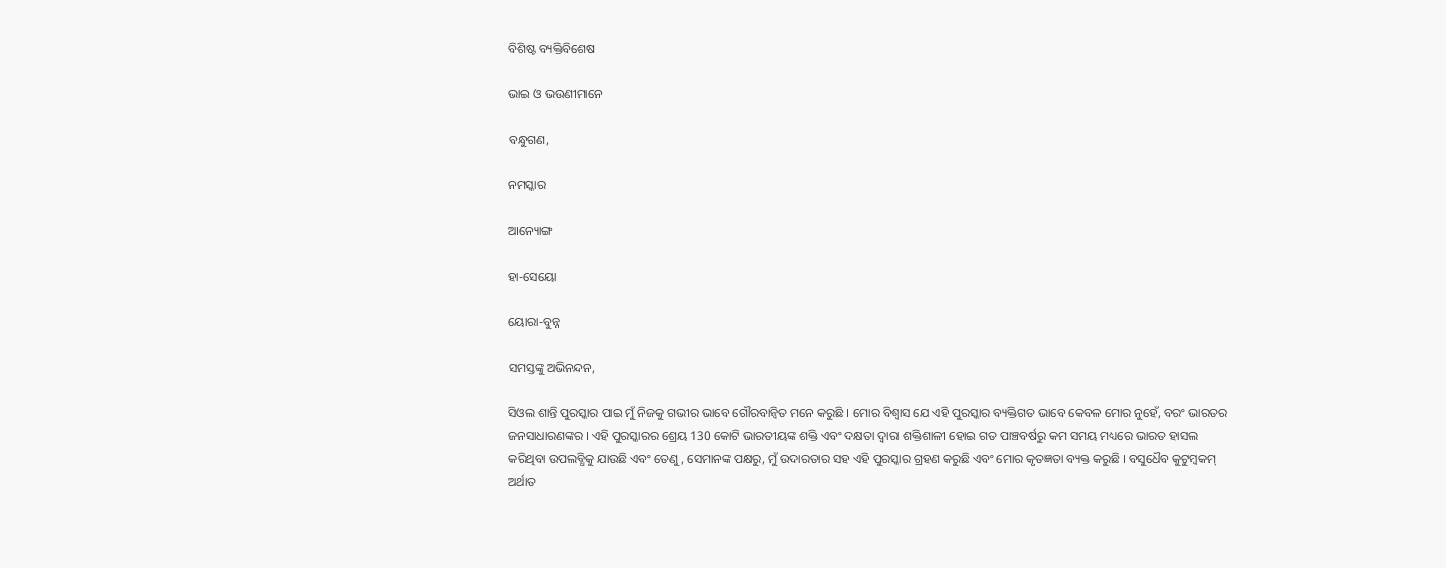ବିଶିଷ୍ଟ ବ୍ୟକ୍ତିବିଶେଷ

ଭାଇ ଓ ଭଉଣୀମାନେ

ବନ୍ଧୁଗଣ,

ନମସ୍କାର

ଆନ୍ୟୋଙ୍ଗ

ହା-ସେୟୋ

ୟୋରା-ବୁନ୍ନ

ସମସ୍ତଙ୍କୁ ଅଭିନନ୍ଦନ,

ସିଓଲ ଶାନ୍ତି ପୁରସ୍କାର ପାଇ ମୁଁ ନିଜକୁ ଗଭୀର ଭାବେ ଗୌରବାନ୍ୱିତ ମନେ କରୁଛି । ମୋର ବିଶ୍ୱାସ ଯେ ଏହି ପୁରସ୍କାର ବ୍ୟକ୍ତିଗତ ଭାବେ କେବଳ ମୋର ନୁହେଁ, ବରଂ ଭାରତର ଜନସାଧାରଣଙ୍କର । ଏହି ପୁରସ୍କାରର ଶ୍ରେୟ 130 କୋଟି ଭାରତୀୟଙ୍କ ଶକ୍ତି ଏବଂ ଦକ୍ଷତା ଦ୍ୱାରା ଶକ୍ତିଶାଳୀ ହୋଇ ଗତ ପାଞ୍ଚବର୍ଷରୁ କମ ସମୟ ମଧ୍ୟରେ ଭାରତ ହାସଲ କରିଥିବା ଉପଲବ୍ଧିକୁ ଯାଉଛି ଏବଂ ତେଣୁ, ସେମାନଙ୍କ ପକ୍ଷରୁ, ମୁଁ ଉଦାରତାର ସହ ଏହି ପୁରସ୍କାର ଗ୍ରହଣ କରୁଛି ଏବଂ ମୋର କୃତଜ୍ଞତା ବ୍ୟକ୍ତ କରୁଛି । ବସୁଧୈବ କୁଟୁମ୍ବକମ୍ ଅର୍ଥାତ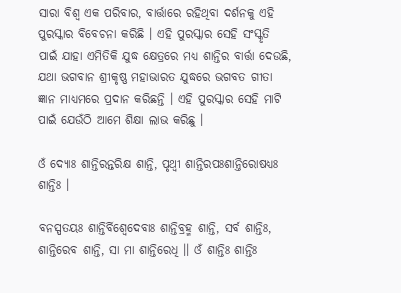ସାରା ବିଶ୍ୱ ଏକ ପରିବାର, ବାର୍ତ୍ତାରେ ରହିଥିବା ଦର୍ଶନକୁ ଏହି ପୁରସ୍କାର ବିବେଚନା କରିଛି । ଏହି ପୁରସ୍କାର ସେହି ସଂସ୍କୃତି ପାଇଁ ଯାହା ଏମିତିକି ଯୁଦ୍ଧ କ୍ଷେତ୍ରରେ ମଧ୍ୟ ଶାନ୍ତିର ବାର୍ତ୍ତା ଦେଉଛି, ଯଥା ଭଗବାନ ଶ୍ରୀକୃଷ୍ଣ ମହାଭାରତ ଯୁଦ୍ଧରେ ଭଗବତ ଗୀତା ଜ୍ଞାନ ମାଧ୍ୟମରେ ପ୍ରଦାନ କରିଛନ୍ତି । ଏହି ପୁରସ୍କାର ସେହି ମାଟି ପାଇଁ ଯେଉଁଠି ଆମେ ଶିକ୍ଷା ଲାଭ କରିଛୁ ।

ଓଁ ଦ୍ୟୋଃ ଶାନ୍ତିରନ୍ତରିକ୍ଷ ଶାନ୍ତି, ପୃଥ୍ୱୀ ଶାନ୍ତିରପଃଶାନ୍ତିରୋଷଧ୍ୟଃ ଶାନ୍ତିଃ ।

ବନସ୍ପତୟଃ ଶାନ୍ତିର୍ବିଶ୍ୱେଦେବାଃ ଶାନ୍ତିବ୍ରହ୍ମ ଶାନ୍ତି, ସର୍ବ ଶାନ୍ତିଃ, ଶାନ୍ତିରେବ ଶାନ୍ତି, ସା ମା ଶାନ୍ତିରେଧି ।। ଓଁ ଶାନ୍ତିଃ ଶାନ୍ତିଃ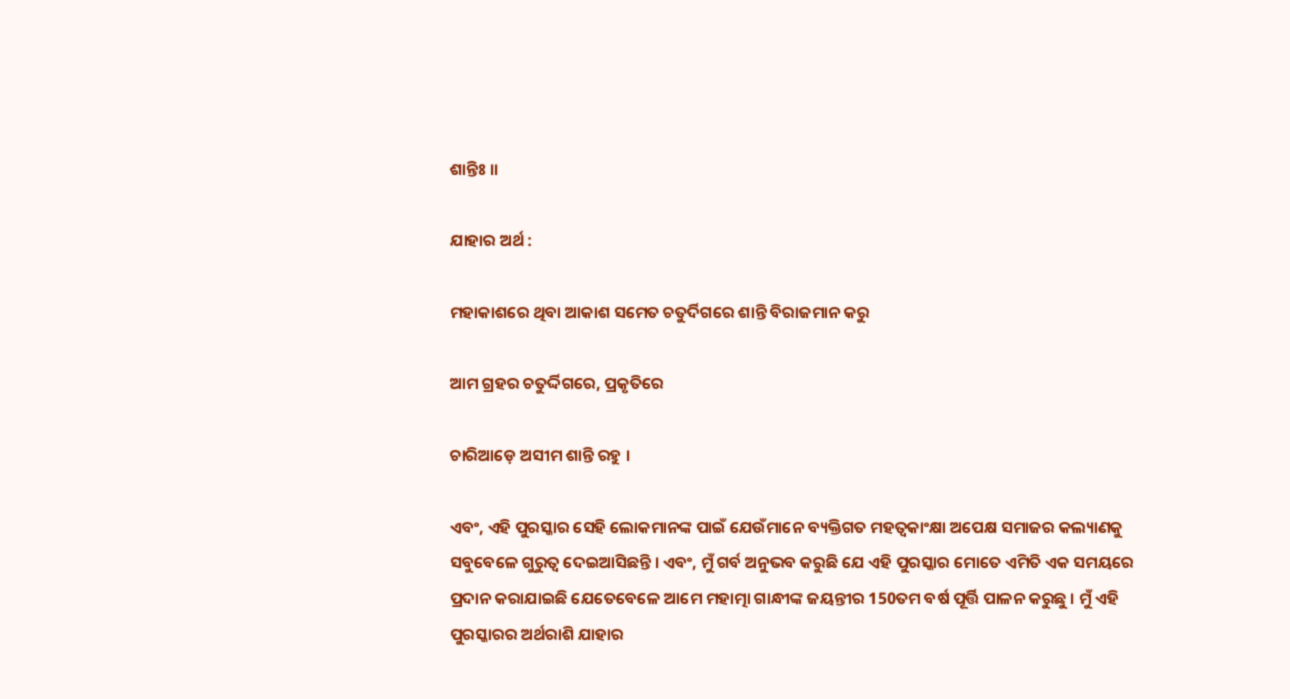ଶାନ୍ତିଃ ।।

ଯାହାର ଅର୍ଥ :

ମହାକାଶରେ ଥିବା ଆକାଶ ସମେତ ଚତୁର୍ଦିଗରେ ଶାନ୍ତି ବିରାଜମାନ କରୁ

ଆମ ଗ୍ରହର ଚତୁର୍ଦ୍ଦିଗରେ, ପ୍ରକୃତିରେ

ଚାରିଆଡ଼େ ଅସୀମ ଶାନ୍ତି ରହୁ ।

ଏବଂ, ଏହି ପୁରସ୍କାର ସେହି ଲୋକମାନଙ୍କ ପାଇଁ ଯେଉଁମାନେ ବ୍ୟକ୍ତିଗତ ମହତ୍ୱକାଂକ୍ଷା ଅପେକ୍ଷ ସମାଜର କଲ୍ୟାଣକୁ ସବୁବେଳେ ଗୁରୁତ୍ୱ ଦେଇଆସିଛନ୍ତି । ଏବଂ, ମୁଁ ଗର୍ବ ଅନୁଭବ କରୁଛି ଯେ ଏହି ପୁରସ୍କାର ମୋତେ ଏମିତି ଏକ ସମୟରେ ପ୍ରଦାନ କରାଯାଇଛି ଯେତେବେଳେ ଆମେ ମହାତ୍ମା ଗାନ୍ଧୀଙ୍କ ଜୟନ୍ତୀର 150ତମ ବର୍ଷ ପୂର୍ତ୍ତି ପାଳନ କରୁଛୁ । ମୁଁ ଏହି ପୁରସ୍କାରର ଅର୍ଥରାଶି ଯାହାର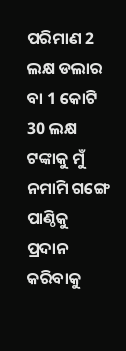ପରିମାଣ 2 ଲକ୍ଷ ଡଲାର ବା 1 କୋଟି 30 ଲକ୍ଷ ଟଙ୍କାକୁ ମୁଁ ନମାମି ଗଙ୍ଗେ ପାଣ୍ଠିକୁ ପ୍ରଦାନ କରିବାକୁ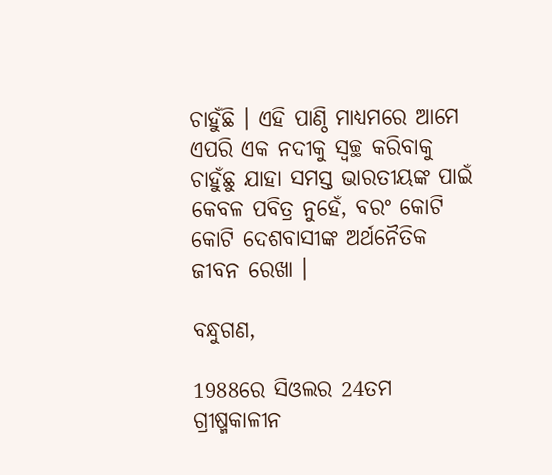ଚାହୁଁଛି । ଏହି ପାଣ୍ଠି ମାଧ୍ୟମରେ ଆମେ ଏପରି ଏକ ନଦୀକୁ ସ୍ୱଚ୍ଛ କରିବାକୁ ଚାହୁଁଛୁ ଯାହା ସମସ୍ତ ଭାରତୀୟଙ୍କ ପାଇଁ କେବଳ ପବିତ୍ର ନୁହେଁ, ବରଂ କୋଟି କୋଟି ଦେଶବାସୀଙ୍କ ଅର୍ଥନୈତିକ ଜୀବନ ରେଖା ।

ବନ୍ଧୁଗଣ,

1988ରେ ସିଓଲର 24ତମ ଗ୍ରୀଷ୍ମକାଳୀନ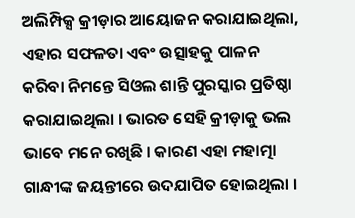ଅଲିମ୍ପିକ୍ସ କ୍ରୀଡ଼ାର ଆୟୋଜନ କରାଯାଇଥିଲା, ଏହାର ସଫଳତା ଏବଂ ଉତ୍ସାହକୁ ପାଳନ କରିବା ନିମନ୍ତେ ସିଓଲ ଶାନ୍ତି ପୁରସ୍କାର ପ୍ରତିଷ୍ଠା କରାଯାଇଥିଲା । ଭାରତ ସେହି କ୍ରୀଡ଼ାକୁ ଭଲ ଭାବେ ମନେ ରଖିଛି । କାରଣ ଏହା ମହାତ୍ମା ଗାନ୍ଧୀଙ୍କ ଜୟନ୍ତୀରେ ଉଦଯାପିତ ହୋଇଥିଲା ।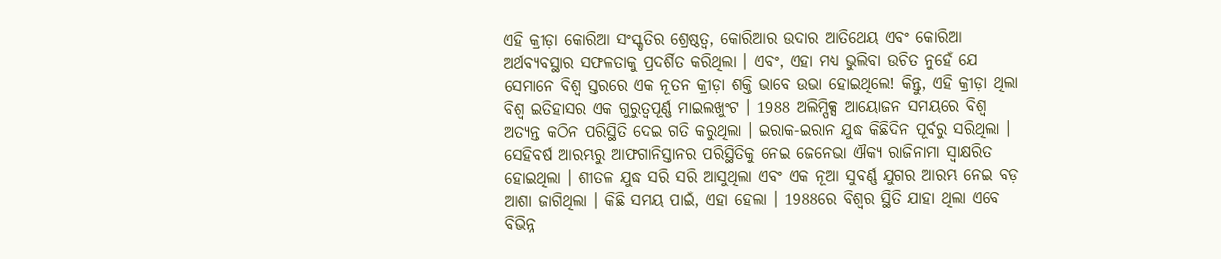ଏହି କ୍ରୀଡ଼ା କୋରିଆ ସଂସ୍କୃତିର ଶ୍ରେଷ୍ଠତ୍ୱ, କୋରିଆର ଉଦାର ଆତିଥେୟ ଏବଂ କୋରିଆ ଅର୍ଥବ୍ୟବସ୍ଥାର ସଫଳତାକୁ ପ୍ରଦର୍ଶିତ କରିଥିଲା । ଏବଂ, ଏହା ମଧ୍ୟ ଭୁଲିବା ଉଚିତ ନୁହେଁ ଯେ ସେମାନେ ବିଶ୍ୱ ସ୍ତରରେ ଏକ ନୂତନ କ୍ରୀଡ଼ା ଶକ୍ତି ଭାବେ ଉଭା ହୋଇଥିଲେ! କିନ୍ତୁ, ଏହି କ୍ରୀଡ଼ା ଥିଲା ବିଶ୍ୱ ଇତିହାସର ଏକ ଗୁରୁତ୍ୱପୂର୍ଣ୍ଣ ମାଇଲଖୁଂଟ । 1988 ଅଲିମ୍ପିକ୍ସ ଆୟୋଜନ ସମୟରେ ବିଶ୍ୱ ଅତ୍ୟନ୍ତ କଠିନ ପରିସ୍ଥିତି ଦେଇ ଗତି କରୁଥିଲା । ଇରାକ-ଇରାନ ଯୁଦ୍ଧ କିଛିଦିନ ପୂର୍ବରୁ ସରିଥିଲା । ସେହିବର୍ଷ ଆରମ୍ଭରୁ ଆଫଗାନିସ୍ତାନର ପରିସ୍ଥିତିକୁ ନେଇ ଜେନେଭା ଐକ୍ୟ ରାଜିନାମା ସ୍ୱାକ୍ଷରିତ ହୋଇଥିଲା । ଶୀତଳ ଯୁଦ୍ଧ ସରି ସରି ଆସୁଥିଲା ଏବଂ ଏକ ନୂଆ ସୁବର୍ଣ୍ଣ ଯୁଗର ଆରମ୍ଭ ନେଇ ବଡ଼ ଆଶା ଜାଗିଥିଲା । କିଛି ସମୟ ପାଇଁ, ଏହା ହେଲା । 1988ରେ ବିଶ୍ୱର ସ୍ଥିତି ଯାହା ଥିଲା ଏବେ ବିଭିନ୍ନ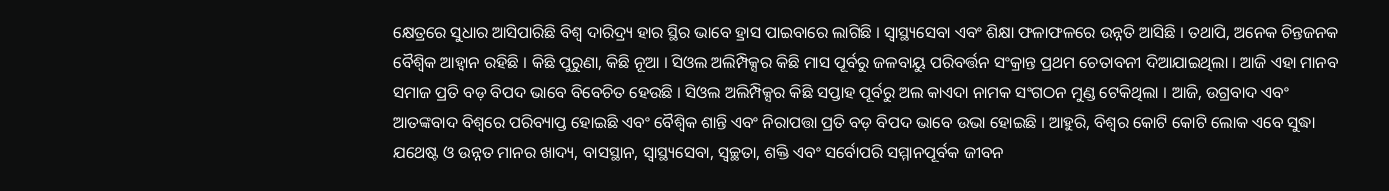କ୍ଷେତ୍ରରେ ସୁଧାର ଆସିପାରିଛି ବିଶ୍ୱ ଦାରିଦ୍ର୍ୟ ହାର ସ୍ଥିର ଭାବେ ହ୍ରାସ ପାଇବାରେ ଲାଗିଛି । ସ୍ୱାସ୍ଥ୍ୟସେବା ଏବଂ ଶିକ୍ଷା ଫଳାଫଳରେ ଉନ୍ନତି ଆସିଛି । ତଥାପି, ଅନେକ ଚିନ୍ତଜନକ ବୈଶ୍ୱିକ ଆହ୍ୱାନ ରହିଛି । କିଛି ପୁରୁଣା, କିଛି ନୂଆ । ସିଓଲ ଅଲିମ୍ପିକ୍ସର କିଛି ମାସ ପୂର୍ବରୁ ଜଳବାୟୁ ପରିବର୍ତ୍ତନ ସଂକ୍ରାନ୍ତ ପ୍ରଥମ ଚେତାବନୀ ଦିଆଯାଇଥିଲା । ଆଜି ଏହା ମାନବ ସମାଜ ପ୍ରତି ବଡ଼ ବିପଦ ଭାବେ ବିବେଚିତ ହେଉଛି । ସିଓଲ ଅଲିମ୍ପିକ୍ସର କିଛି ସପ୍ତାହ ପୂର୍ବରୁ ଅଲ କାଏଦା ନାମକ ସଂଗଠନ ମୁଣ୍ଡ ଟେକିଥିଲା । ଆଜି, ଉଗ୍ରବାଦ ଏବଂ ଆତଙ୍କବାଦ ବିଶ୍ୱରେ ପରିବ୍ୟାପ୍ତ ହୋଇଛି ଏବଂ ବୈଶ୍ୱିକ ଶାନ୍ତି ଏବଂ ନିରାପତ୍ତା ପ୍ରତି ବଡ଼ ବିପଦ ଭାବେ ଉଭା ହୋଇଛି । ଆହୁରି, ବିଶ୍ୱର କୋଟି କୋଟି ଲୋକ ଏବେ ସୁଦ୍ଧା ଯଥେଷ୍ଟ ଓ ଉନ୍ନତ ମାନର ଖାଦ୍ୟ, ବାସସ୍ଥାନ, ସ୍ୱାସ୍ଥ୍ୟସେବା, ସ୍ୱଚ୍ଛତା, ଶକ୍ତି ଏବଂ ସର୍ବୋପରି ସମ୍ମାନପୂର୍ବକ ଜୀବନ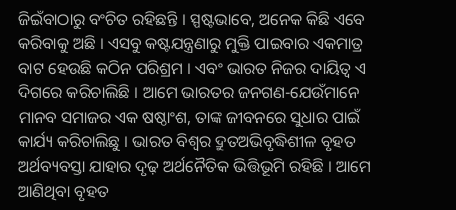ଜିଇଁବାଠାରୁ ବଂଚିତ ରହିଛନ୍ତି । ସ୍ପଷ୍ଟଭାବେ, ଅନେକ କିଛି ଏବେ କରିବାକୁ ଅଛି । ଏସବୁ କଷ୍ଟଯନ୍ତ୍ରଣାରୁ ମୁକ୍ତି ପାଇବାର ଏକମାତ୍ର ବାଟ ହେଉଛି କଠିନ ପରିଶ୍ରମ । ଏବଂ ଭାରତ ନିଜର ଦାୟିତ୍ୱ ଏ ଦିଗରେ କରିଚାଲିଛି । ଆମେ ଭାରତର ଜନଗଣ-ଯେଉଁମାନେ ମାନବ ସମାଜର ଏକ ଷଷ୍ଠାଂଶ, ତାଙ୍କ ଜୀବନରେ ସୁଧାର ପାଇଁ କାର୍ଯ୍ୟ କରିଚାଲିଛୁ । ଭାରତ ବିଶ୍ୱର ଦ୍ରୁତଅଭିବୃଦ୍ଧିଶୀଳ ବୃହତ ଅର୍ଥବ୍ୟବସ୍ତା ଯାହାର ଦୃଢ଼ ଅର୍ଥନୈତିକ ଭିତ୍ତିଭୂମି ରହିଛି । ଆମେ ଆଣିଥିବା ବୃହତ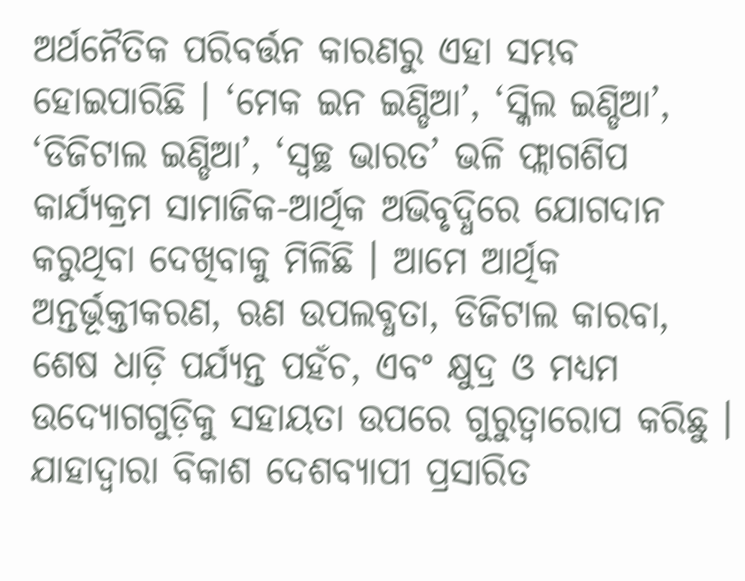ଅର୍ଥନୈତିକ ପରିବର୍ତ୍ତନ କାରଣରୁ ଏହା ସମ୍ଭବ ହୋଇପାରିଛି । ‘ମେକ ଇନ ଇଣ୍ଡିଆ’, ‘ସ୍କିଲ ଇଣ୍ଡିଆ’, ‘ଡିଜିଟାଲ ଇଣ୍ଡିଆ’, ‘ସ୍ୱଚ୍ଛ ଭାରତ’ ଭଳି ଫ୍ଲାଗଶିପ କାର୍ଯ୍ୟକ୍ରମ ସାମାଜିକ-ଆର୍ଥିକ ଅଭିବୃଦ୍ଧିରେ ଯୋଗଦାନ କରୁଥିବା ଦେଖିବାକୁ ମିଳିଛି । ଆମେ ଆର୍ଥିକ ଅନ୍ତର୍ଭୂକ୍ତୀକରଣ, ଋଣ ଉପଲବ୍ଧତା, ଡିଜିଟାଲ କାରବା, ଶେଷ ଧାଡ଼ି ପର୍ଯ୍ୟନ୍ତ ପହଁଚ, ଏବଂ କ୍ଷୁଦ୍ର ଓ ମଧ୍ୟମ ଉଦ୍ୟୋଗଗୁଡ଼ିକୁ ସହାୟତା ଉପରେ ଗୁରୁତ୍ୱାରୋପ କରିଛୁ । ଯାହାଦ୍ୱାରା ବିକାଶ ଦେଶବ୍ୟାପୀ ପ୍ରସାରିତ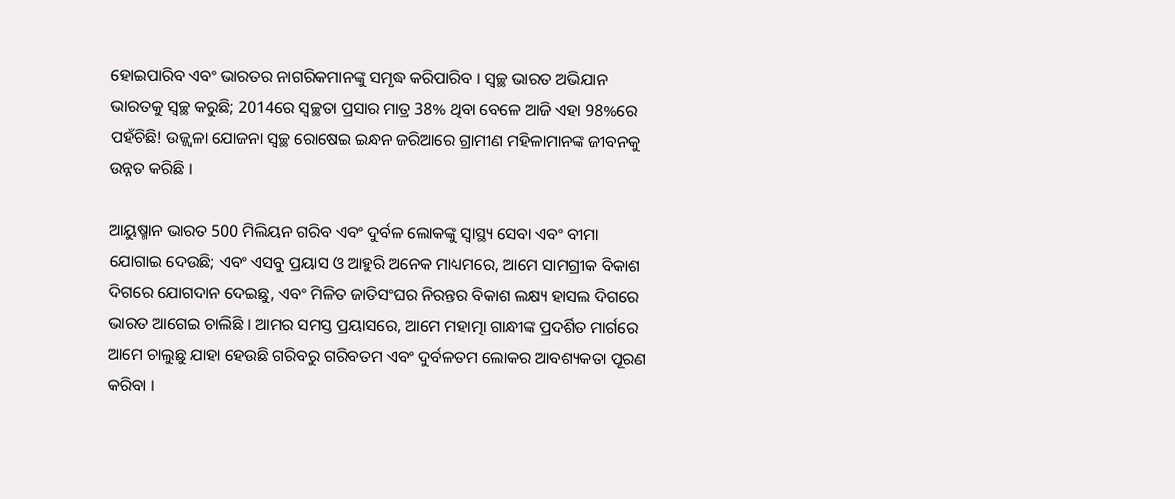ହୋଇପାରିବ ଏବଂ ଭାରତର ନାଗରିକମାନଙ୍କୁ ସମୃଦ୍ଧ କରିପାରିବ । ସ୍ୱଚ୍ଛ ଭାରତ ଅଭିଯାନ ଭାରତକୁ ସ୍ୱଚ୍ଛ କରୁଛି; 2014ରେ ସ୍ୱଚ୍ଛତା ପ୍ରସାର ମାତ୍ର 38% ଥିବା ବେଳେ ଆଜି ଏହା 98%ରେ ପହଁଚିଛି! ଉଜ୍ଜ୍ୱଳା ଯୋଜନା ସ୍ୱଚ୍ଛ ରୋଷେଇ ଇନ୍ଧନ ଜରିଆରେ ଗ୍ରାମୀଣ ମହିଳାମାନଙ୍କ ଜୀବନକୁ ଉନ୍ନତ କରିଛି ।

ଆୟୁଷ୍ମାନ ଭାରତ 500 ମିଲିୟନ ଗରିବ ଏବଂ ଦୁର୍ବଳ ଲୋକଙ୍କୁ ସ୍ୱାସ୍ଥ୍ୟ ସେବା ଏବଂ ବୀମା ଯୋଗାଇ ଦେଉଛି; ଏବଂ ଏସବୁ ପ୍ରୟାସ ଓ ଆହୁରି ଅନେକ ମାଧ୍ୟମରେ, ଆମେ ସାମଗ୍ରୀକ ବିକାଶ ଦିଗରେ ଯୋଗଦାନ ଦେଇଛୁ, ଏବଂ ମିଳିତ ଜାତିସଂଘର ନିରନ୍ତର ବିକାଶ ଲକ୍ଷ୍ୟ ହାସଲ ଦିଗରେ ଭାରତ ଆଗେଇ ଚାଲିଛି । ଆମର ସମସ୍ତ ପ୍ରୟାସରେ, ଆମେ ମହାତ୍ମା ଗାନ୍ଧୀଙ୍କ ପ୍ରଦର୍ଶିତ ମାର୍ଗରେ ଆମେ ଚାଲୁଛୁ ଯାହା ହେଉଛି ଗରିବରୁ ଗରିବତମ ଏବଂ ଦୁର୍ବଳତମ ଲୋକର ଆବଶ୍ୟକତା ପୂରଣ କରିବା ।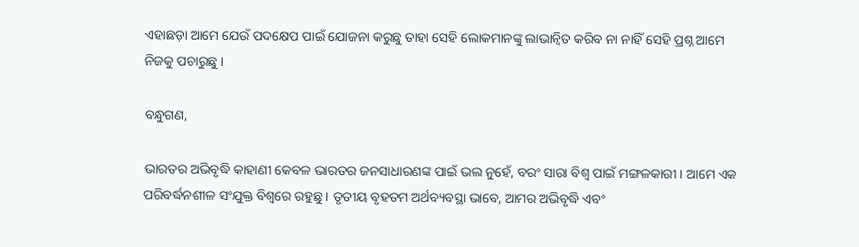ଏହାଛଡ଼ା ଆମେ ଯେଉଁ ପଦକ୍ଷେପ ପାଇଁ ଯୋଜନା କରୁଛୁ ତାହା ସେହି ଲୋକମାନଙ୍କୁ ଲାଭାନ୍ୱିତ କରିବ ନା ନାହିଁ ସେହି ପ୍ରଶ୍ନ ଆମେ ନିଜକୁ ପଚାରୁଛୁ ।

ବନ୍ଧୁଗଣ,

ଭାରତର ଅଭିବୃଦ୍ଧି କାହାଣୀ କେବଳ ଭାରତର ଜନସାଧାରଣଙ୍କ ପାଇଁ ଭଲ ନୁହେଁ, ବରଂ ସାରା ବିଶ୍ୱ ପାଇଁ ମଙ୍ଗଳକାରୀ । ଆମେ ଏକ ପରିବର୍ଦ୍ଧନଶୀଳ ସଂଯୁକ୍ତ ବିଶ୍ୱରେ ରହୁଛୁ । ତୃତୀୟ ବୃହତମ ଅର୍ଥବ୍ୟବସ୍ଥା ଭାବେ, ଆମର ଅଭିବୃଦ୍ଧି ଏବଂ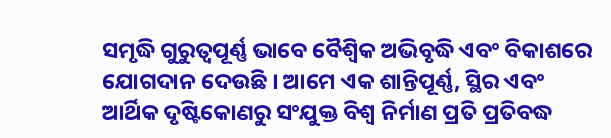ସମୃଦ୍ଧି ଗୁରୁତ୍ୱପୂର୍ଣ୍ଣ ଭାବେ ବୈଶ୍ୱିକ ଅଭିବୃଦ୍ଧି ଏବଂ ବିକାଶରେ ଯୋଗଦାନ ଦେଉଛି । ଆମେ ଏକ ଶାନ୍ତିପୂର୍ଣ୍ଣ, ସ୍ଥିର ଏବଂ ଆର୍ଥିକ ଦୃଷ୍ଟିକୋଣରୁ ସଂଯୁକ୍ତ ବିଶ୍ୱ ନିର୍ମାଣ ପ୍ରତି ପ୍ରତିବଦ୍ଧ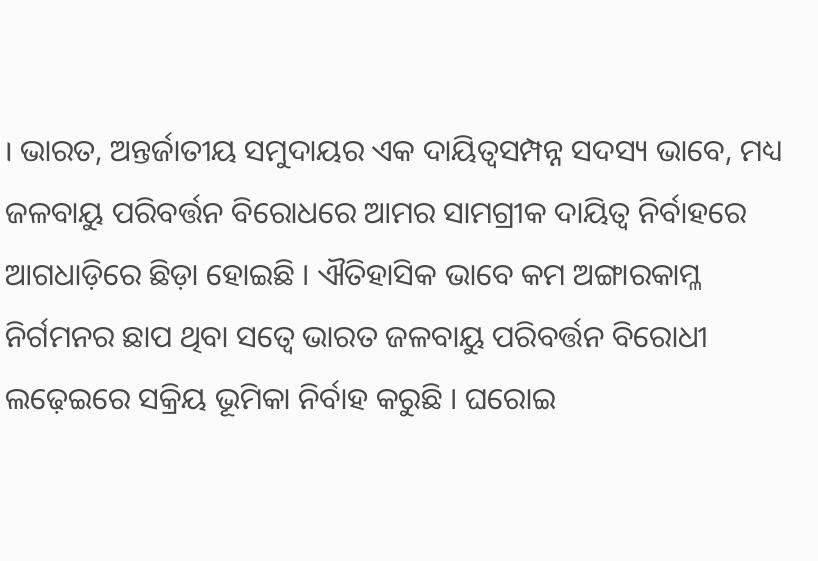। ଭାରତ, ଅନ୍ତର୍ଜାତୀୟ ସମୁଦାୟର ଏକ ଦାୟିତ୍ୱସମ୍ପନ୍ନ ସଦସ୍ୟ ଭାବେ, ମଧ୍ୟ ଜଳବାୟୁ ପରିବର୍ତ୍ତନ ବିରୋଧରେ ଆମର ସାମଗ୍ରୀକ ଦାୟିତ୍ୱ ନିର୍ବାହରେ ଆଗଧାଡ଼ିରେ ଛିଡ଼ା ହୋଇଛି । ଐତିହାସିକ ଭାବେ କମ ଅଙ୍ଗାରକାମ୍ଳ ନିର୍ଗମନର ଛାପ ଥିବା ସତ୍ୱେ ଭାରତ ଜଳବାୟୁ ପରିବର୍ତ୍ତନ ବିରୋଧୀ ଲଢ଼େଇରେ ସକ୍ରିୟ ଭୂମିକା ନିର୍ବାହ କରୁଛି । ଘରୋଇ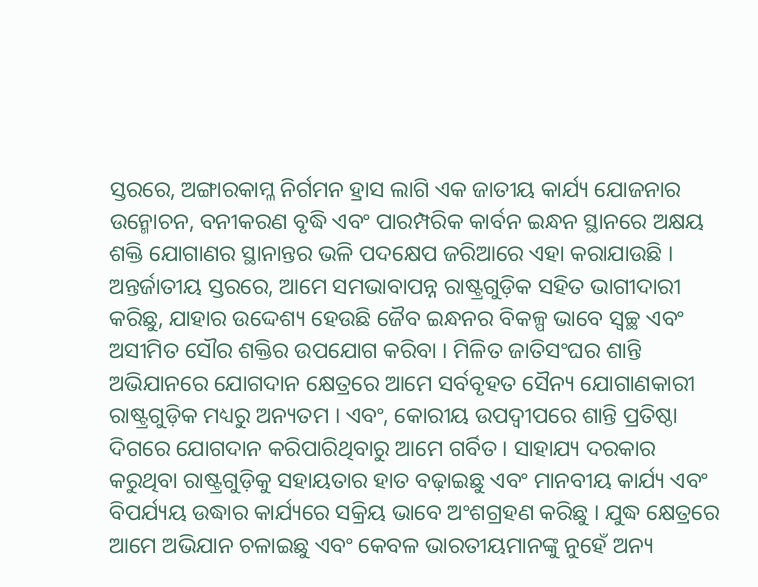ସ୍ତରରେ, ଅଙ୍ଗାରକାମ୍ଳ ନିର୍ଗମନ ହ୍ରାସ ଲାଗି ଏକ ଜାତୀୟ କାର୍ଯ୍ୟ ଯୋଜନାର ଉନ୍ମୋଚନ, ବନୀକରଣ ବୃଦ୍ଧି ଏବଂ ପାରମ୍ପରିକ କାର୍ବନ ଇନ୍ଧନ ସ୍ଥାନରେ ଅକ୍ଷୟ ଶକ୍ତି ଯୋଗାଣର ସ୍ଥାନାନ୍ତର ଭଳି ପଦକ୍ଷେପ ଜରିଆରେ ଏହା କରାଯାଉଛି । ଅନ୍ତର୍ଜାତୀୟ ସ୍ତରରେ, ଆମେ ସମଭାବାପନ୍ନ ରାଷ୍ଟ୍ରଗୁଡ଼ିକ ସହିତ ଭାଗୀଦାରୀ କରିଛୁ, ଯାହାର ଉଦ୍ଦେଶ୍ୟ ହେଉଛି ଜୈବ ଇନ୍ଧନର ବିକଳ୍ପ ଭାବେ ସ୍ୱଚ୍ଛ ଏବଂ ଅସୀମିତ ସୌର ଶକ୍ତିର ଉପଯୋଗ କରିବା । ମିଳିତ ଜାତିସଂଘର ଶାନ୍ତି ଅଭିଯାନରେ ଯୋଗଦାନ କ୍ଷେତ୍ରରେ ଆମେ ସର୍ବବୃହତ ସୈନ୍ୟ ଯୋଗାଣକାରୀ ରାଷ୍ଟ୍ରଗୁଡ଼ିକ ମଧ୍ୟରୁ ଅନ୍ୟତମ । ଏବଂ, କୋରୀୟ ଉପଦ୍ୱୀପରେ ଶାନ୍ତି ପ୍ରତିଷ୍ଠା ଦିଗରେ ଯୋଗଦାନ କରିପାରିଥିବାରୁ ଆମେ ଗର୍ବିତ । ସାହାଯ୍ୟ ଦରକାର କରୁଥିବା ରାଷ୍ଟ୍ରଗୁଡ଼ିକୁ ସହାୟତାର ହାତ ବଢ଼ାଇଛୁ ଏବଂ ମାନବୀୟ କାର୍ଯ୍ୟ ଏବଂ ବିପର୍ଯ୍ୟୟ ଉଦ୍ଧାର କାର୍ଯ୍ୟରେ ସକ୍ରିୟ ଭାବେ ଅଂଶଗ୍ରହଣ କରିଛୁ । ଯୁଦ୍ଧ କ୍ଷେତ୍ରରେ ଆମେ ଅଭିଯାନ ଚଳାଇଛୁ ଏବଂ କେବଳ ଭାରତୀୟମାନଙ୍କୁ ନୁହେଁ ଅନ୍ୟ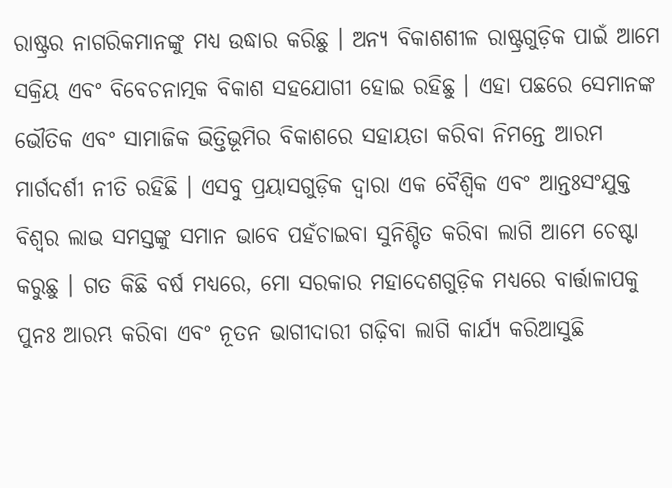ରାଷ୍ଟ୍ରର ନାଗରିକମାନଙ୍କୁ ମଧ୍ୟ ଉଦ୍ଧାର କରିଛୁ । ଅନ୍ୟ ବିକାଶଶୀଳ ରାଷ୍ଟ୍ରଗୁଡ଼ିକ ପାଇଁ ଆମେ ସକ୍ରିୟ ଏବଂ ବିବେଚନାତ୍ମକ ବିକାଶ ସହଯୋଗୀ ହୋଇ ରହିଛୁ । ଏହା ପଛରେ ସେମାନଙ୍କ ଭୌତିକ ଏବଂ ସାମାଜିକ ଭିତ୍ତିଭୂମିର ବିକାଶରେ ସହାୟତା କରିବା ନିମନ୍ତେ ଆରମ ମାର୍ଗଦର୍ଶୀ ନୀତି ରହିଛି । ଏସବୁ ପ୍ରୟାସଗୁଡ଼ିକ ଦ୍ୱାରା ଏକ ବୈଶ୍ୱିକ ଏବଂ ଆନ୍ତଃସଂଯୁକ୍ତ ବିଶ୍ୱର ଲାଭ ସମସ୍ତଙ୍କୁ ସମାନ ଭାବେ ପହଁଚାଇବା ସୁନିଶ୍ଚିତ କରିବା ଲାଗି ଆମେ ଚେଷ୍ଟା କରୁଛୁ । ଗତ କିଛି ବର୍ଷ ମଧ୍ୟରେ, ମୋ ସରକାର ମହାଦେଶଗୁଡ଼ିକ ମଧ୍ୟରେ ବାର୍ତ୍ତାଳାପକୁ ପୁନଃ ଆରମ୍ଭ କରିବା ଏବଂ ନୂତନ ଭାଗୀଦାରୀ ଗଢ଼ିବା ଲାଗି କାର୍ଯ୍ୟ କରିଆସୁଛି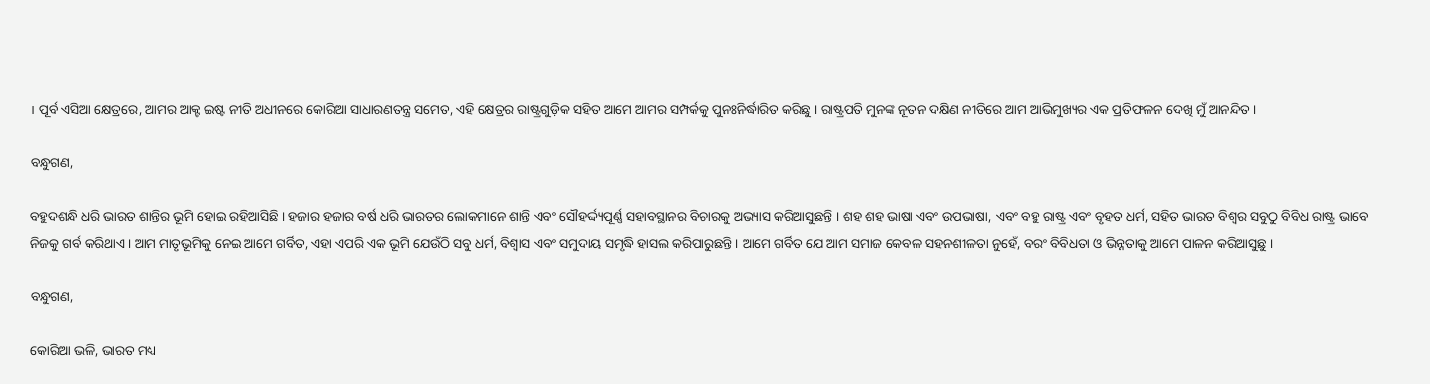। ପୂର୍ବ ଏସିଆ କ୍ଷେତ୍ରରେ, ଆମର ଆକ୍ଟ ଇଷ୍ଟ ନୀତି ଅଧୀନରେ କୋରିଆ ସାଧାରଣତନ୍ତ୍ର ସମେତ, ଏହି କ୍ଷେତ୍ରର ରାଷ୍ଟ୍ରଗୁଡ଼ିକ ସହିତ ଆମେ ଆମର ସମ୍ପର୍କକୁ ପୁନଃନିର୍ଦ୍ଧାରିତ କରିଛୁ । ରାଷ୍ଟ୍ରପତି ମୁନଙ୍କ ନୂତନ ଦକ୍ଷିଣ ନୀତିରେ ଆମ ଆଭିମୁଖ୍ୟର ଏକ ପ୍ରତିଫଳନ ଦେଖି ମୁଁ ଆନନ୍ଦିତ ।

ବନ୍ଧୁଗଣ,

ବହୁଦଶନ୍ଧି ଧରି ଭାରତ ଶାନ୍ତିର ଭୂମି ହୋଇ ରହିଆସିଛି । ହଜାର ହଜାର ବର୍ଷ ଧରି ଭାରତର ଲୋକମାନେ ଶାନ୍ତି ଏବଂ ସୌହର୍ଦ୍ଦ୍ୟପୂର୍ଣ୍ଣ ସହାବସ୍ଥାନର ବିଚାରକୁ ଅଭ୍ୟାସ କରିଆସୁଛନ୍ତି । ଶହ ଶହ ଭାଷା ଏବଂ ଉପଭାଷା, ଏବଂ ବହୁ ରାଷ୍ଟ୍ର ଏବଂ ବୃହତ ଧର୍ମ, ସହିତ ଭାରତ ବିଶ୍ୱର ସବୁଠୁ ବିବିଧ ରାଷ୍ଟ୍ର ଭାବେ ନିଜକୁ ଗର୍ବ କରିଥାଏ । ଆମ ମାତୃଭୂମିକୁ ନେଇ ଆମେ ଗର୍ବିତ, ଏହା ଏପରି ଏକ ଭୂମି ଯେଉଁଠି ସବୁ ଧର୍ମ, ବିଶ୍ୱାସ ଏବଂ ସମୁଦାୟ ସମୃଦ୍ଧି ହାସଲ କରିପାରୁଛନ୍ତି । ଆମେ ଗର୍ବିତ ଯେ ଆମ ସମାଜ କେବଳ ସହନଶୀଳତା ନୁହେଁ, ବରଂ ବିବିଧତା ଓ ଭିନ୍ନତାକୁ ଆମେ ପାଳନ କରିଆସୁଛୁ ।

ବନ୍ଧୁଗଣ,

କୋରିଆ ଭଳି, ଭାରତ ମଧ୍ୟ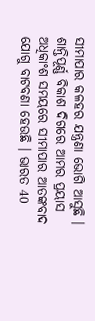ସୀମାପାର କଳହର ଯନ୍ତ୍ରଣା ଭୋଗି ଆସୁଛି । ଶାନ୍ତିପୂର୍ଣ୍ଣ ବିକାଶ ଦିଗରେ ଆମର ପ୍ରୟାସ ଅଧିକାଂଶ ସମୟରେ ସୀମାପାର ଆତଙ୍କବାଦ ଯୋଗୁ ବାଟବଣା ହେଉଛି । ଭାରତ 40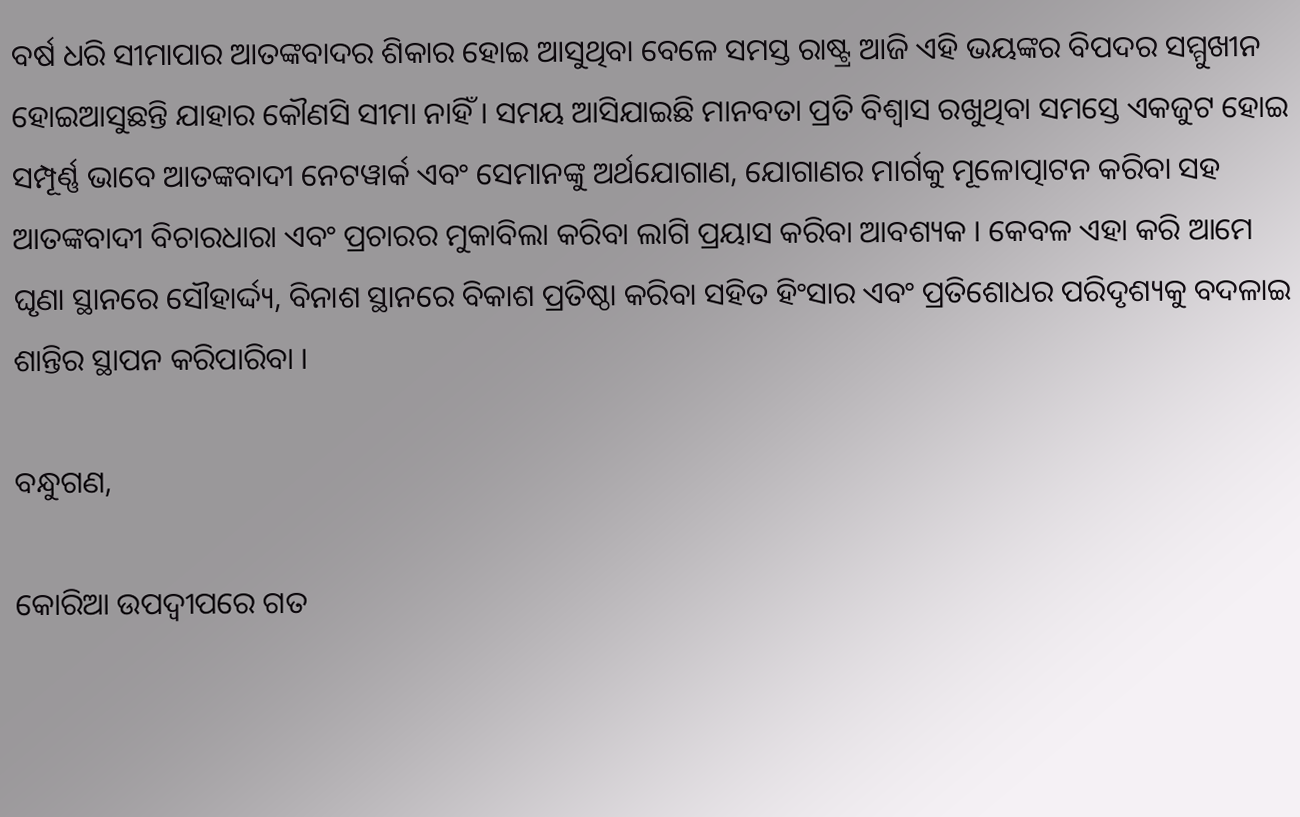ବର୍ଷ ଧରି ସୀମାପାର ଆତଙ୍କବାଦର ଶିକାର ହୋଇ ଆସୁଥିବା ବେଳେ ସମସ୍ତ ରାଷ୍ଟ୍ର ଆଜି ଏହି ଭୟଙ୍କର ବିପଦର ସମ୍ମୁଖୀନ ହୋଇଆସୁଛନ୍ତି ଯାହାର କୌଣସି ସୀମା ନାହିଁ । ସମୟ ଆସିଯାଇଛି ମାନବତା ପ୍ରତି ବିଶ୍ୱାସ ରଖୁଥିବା ସମସ୍ତେ ଏକଜୁଟ ହୋଇ ସମ୍ପୂର୍ଣ୍ଣ ଭାବେ ଆତଙ୍କବାଦୀ ନେଟୱାର୍କ ଏବଂ ସେମାନଙ୍କୁ ଅର୍ଥଯୋଗାଣ, ଯୋଗାଣର ମାର୍ଗକୁ ମୂଳୋତ୍ପାଟନ କରିବା ସହ ଆତଙ୍କବାଦୀ ବିଚାରଧାରା ଏବଂ ପ୍ରଚାରର ମୁକାବିଲା କରିବା ଲାଗି ପ୍ରୟାସ କରିବା ଆବଶ୍ୟକ । କେବଳ ଏହା କରି ଆମେ ଘୃଣା ସ୍ଥାନରେ ସୌହାର୍ଦ୍ଦ୍ୟ, ବିନାଶ ସ୍ଥାନରେ ବିକାଶ ପ୍ରତିଷ୍ଠା କରିବା ସହିତ ହିଂସାର ଏବଂ ପ୍ରତିଶୋଧର ପରିଦୃଶ୍ୟକୁ ବଦଳାଇ ଶାନ୍ତିର ସ୍ଥାପନ କରିପାରିବା ।

ବନ୍ଧୁଗଣ,

କୋରିଆ ଉପଦ୍ୱୀପରେ ଗତ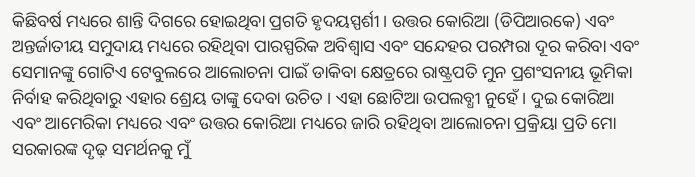କିଛିବର୍ଷ ମଧ୍ୟରେ ଶାନ୍ତି ଦିଗରେ ହୋଇଥିବା ପ୍ରଗତି ହୃଦୟସ୍ପର୍ଶୀ । ଉତ୍ତର କୋରିଆ (ଡିପିଆରକେ) ଏବଂ ଅନ୍ତର୍ଜାତୀୟ ସମୁଦାୟ ମଧ୍ୟରେ ରହିଥିବା ପାରସ୍ପରିକ ଅବିଶ୍ୱାସ ଏବଂ ସନ୍ଦେହର ପରମ୍ପରା ଦୂର କରିବା ଏବଂ ସେମାନଙ୍କୁ ଗୋଟିଏ ଟେବୁଲରେ ଆଲୋଚନା ପାଇଁ ଡାକିବା କ୍ଷେତ୍ରରେ ରାଷ୍ଟ୍ରପତି ମୁନ ପ୍ରଶଂସନୀୟ ଭୂମିକା ନିର୍ବାହ କରିଥିବାରୁ ଏହାର ଶ୍ରେୟ ତାଙ୍କୁ ଦେବା ଉଚିତ । ଏହା ଛୋଟିଆ ଉପଲବ୍ଧୀ ନୁହେଁ । ଦୁଇ କୋରିଆ ଏବଂ ଆମେରିକା ମଧ୍ୟରେ ଏବଂ ଉତ୍ତର କୋରିଆ ମଧ୍ୟରେ ଜାରି ରହିଥିବା ଆଲୋଚନା ପ୍ରକ୍ରିୟା ପ୍ରତି ମୋ ସରକାରଙ୍କ ଦୃଢ଼ ସମର୍ଥନକୁ ମୁଁ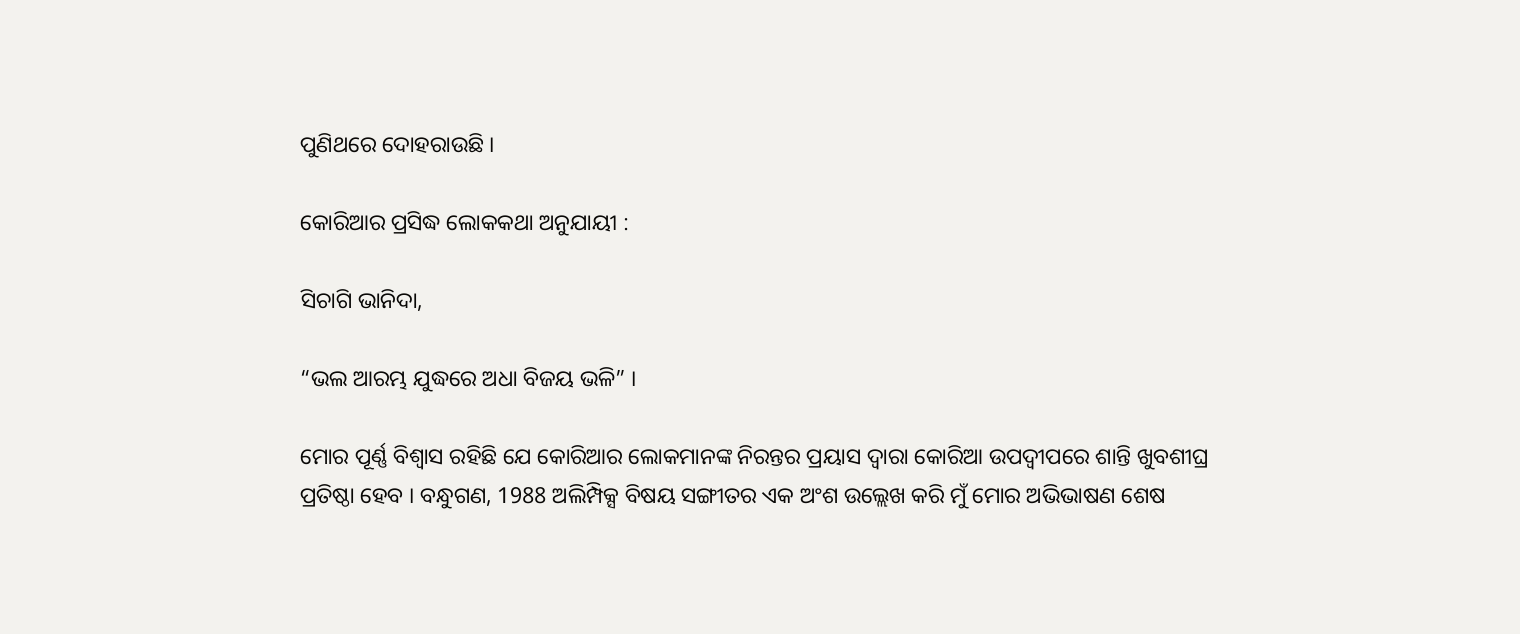ପୁଣିଥରେ ଦୋହରାଉଛି ।

କୋରିଆର ପ୍ରସିଦ୍ଧ ଲୋକକଥା ଅନୁଯାୟୀ :

ସିଚାଗି ଭାନିଦା,

“ଭଲ ଆରମ୍ଭ ଯୁଦ୍ଧରେ ଅଧା ବିଜୟ ଭଳି” ।

ମୋର ପୂର୍ଣ୍ଣ ବିଶ୍ୱାସ ରହିଛି ଯେ କୋରିଆର ଲୋକମାନଙ୍କ ନିରନ୍ତର ପ୍ରୟାସ ଦ୍ୱାରା କୋରିଆ ଉପଦ୍ୱୀପରେ ଶାନ୍ତି ଖୁବଶୀଘ୍ର ପ୍ରତିଷ୍ଠା ହେବ । ବନ୍ଧୁଗଣ, 1988 ଅଲିମ୍ପିକ୍ସ ବିଷୟ ସଙ୍ଗୀତର ଏକ ଅଂଶ ଉଲ୍ଲେଖ କରି ମୁଁ ମୋର ଅଭିଭାଷଣ ଶେଷ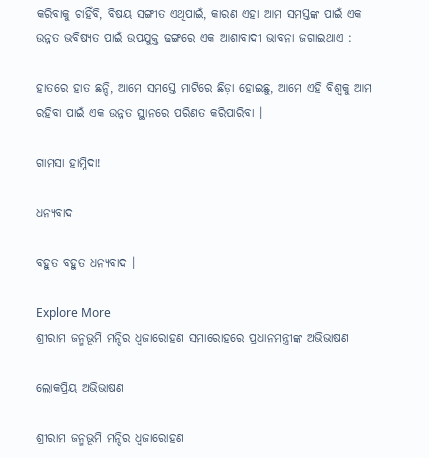କରିବାକୁ ଚାହିଁବି, ବିଷୟ ସଙ୍ଗୀତ ଏଥିପାଇଁ, କାରଣ ଏହା ଆମ ସମସ୍ତଙ୍କ ପାଇଁ ଏକ ଉନ୍ନତ ଭବିଷ୍ୟତ ପାଇଁ ଉପଯୁକ୍ତ ଢଙ୍ଗରେ ଏକ ଆଶାବାଦୀ ଭାବନା ଜଗାଇଥାଏ :

ହାତରେ ହାତ ଛନ୍ଦି, ଆମେ ସମସ୍ତେ ମାଟିରେ ଛିଡ଼ା ହୋଇଛୁ, ଆମେ ଏହି ବିଶ୍ୱକୁ ଆମ ରହିବା ପାଇଁ ଏକ ଉନ୍ନତ ସ୍ଥାନରେ ପରିଣତ କରିପାରିବା ।

ଗାମସା ହାମ୍ନିଦା!

ଧନ୍ୟବାଦ

ବହୁତ ବହୁତ ଧନ୍ୟବାଦ ।

Explore More
ଶ୍ରୀରାମ ଜନ୍ମଭୂମି ମନ୍ଦିର ଧ୍ଵଜାରୋହଣ ସମାରୋହରେ ପ୍ରଧାନମନ୍ତ୍ରୀଙ୍କ ଅଭିଭାଷଣ

ଲୋକପ୍ରିୟ ଅଭିଭାଷଣ

ଶ୍ରୀରାମ ଜନ୍ମଭୂମି ମନ୍ଦିର ଧ୍ଵଜାରୋହଣ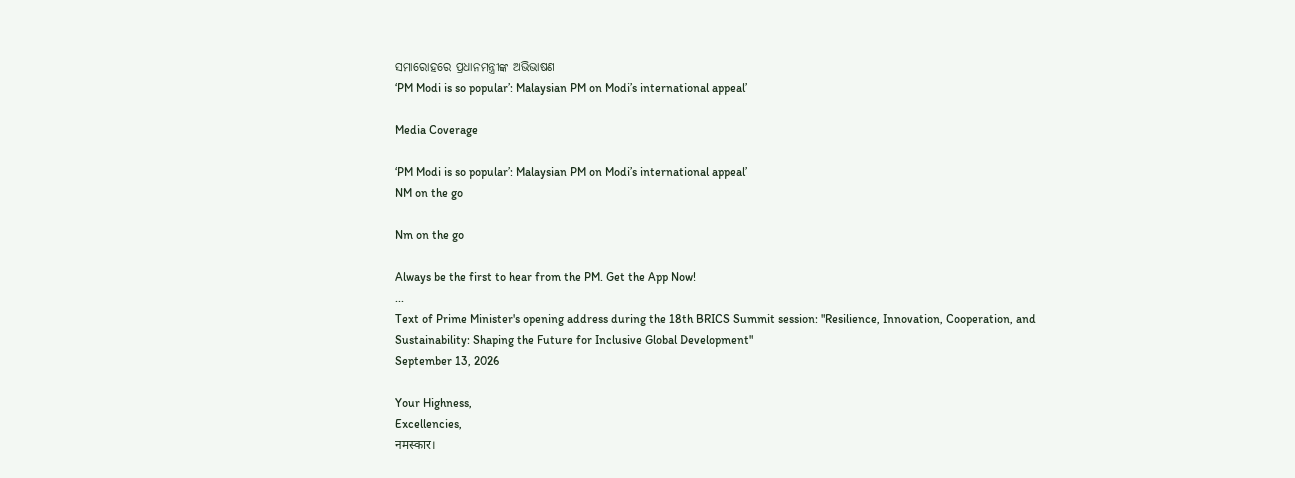ସମାରୋହରେ ପ୍ରଧାନମନ୍ତ୍ରୀଙ୍କ ଅଭିଭାଷଣ
‘PM Modi is so popular’: Malaysian PM on Modi’s international appeal’

Media Coverage

‘PM Modi is so popular’: Malaysian PM on Modi’s international appeal’
NM on the go

Nm on the go

Always be the first to hear from the PM. Get the App Now!
...
Text of Prime Minister's opening address during the 18th BRICS Summit session: "Resilience, Innovation, Cooperation, and Sustainability: Shaping the Future for Inclusive Global Development"
September 13, 2026

Your Highness,
Excellencies,
नमस्कार।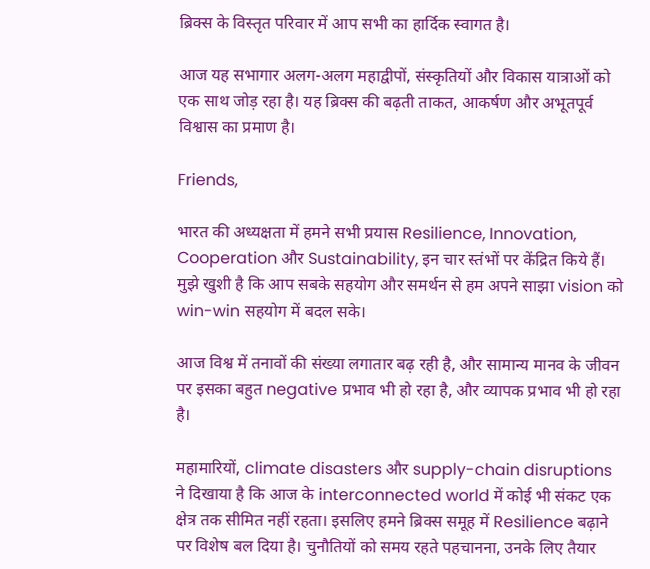ब्रिक्स के विस्तृत परिवार में आप सभी का हार्दिक स्वागत है।

आज यह सभागार अलग-अलग महाद्वीपों, संस्कृतियों और विकास यात्राओं को एक साथ जोड़ रहा है। यह ब्रिक्स की बढ़ती ताकत, आकर्षण और अभूतपूर्व विश्वास का प्रमाण है।

Friends,

भारत की अध्यक्षता में हमने सभी प्रयास Resilience, Innovation, Cooperation और Sustainability, इन चार स्तंभों पर केंद्रित किये हैं। मुझे खुशी है कि आप सबके सहयोग और समर्थन से हम अपने साझा vision को win-win सहयोग में बदल सके।

आज विश्व में तनावों की संख्या लगातार बढ़ रही है, और सामान्य मानव के जीवन पर इसका बहुत negative प्रभाव भी हो रहा है, और व्यापक प्रभाव भी हो रहा है।

महामारियों, climate disasters और supply-chain disruptions ने दिखाया है कि आज के interconnected world में कोई भी संकट एक क्षेत्र तक सीमित नहीं रहता। इसलिए हमने ब्रिक्स समूह में Resilience बढ़ाने पर विशेष बल दिया है। चुनौतियों को समय रहते पहचानना, उनके लिए तैयार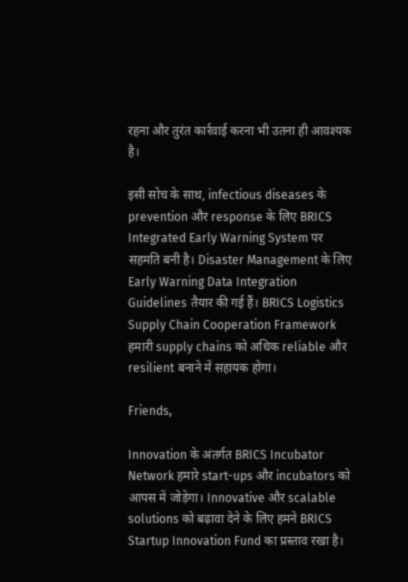रहना और तुरंत कार्रवाई करना भी उतना ही आवश्यक है।

इसी सोच के साथ, infectious diseases के prevention और response के लिए BRICS Integrated Early Warning System पर सहमति बनी है। Disaster Management के लिए Early Warning Data Integration Guidelines तैयार की गई हैं। BRICS Logistics Supply Chain Cooperation Framework हमारी supply chains को अधिक reliable और resilient बनाने में सहायक होगा।

Friends,

Innovation के अंतर्गत BRICS Incubator Network हमारे start-ups और incubators को आपस में जोड़ेगा। Innovative और scalable solutions को बढ़ावा देने के लिए हमने BRICS Startup Innovation Fund का प्रस्ताव रखा है।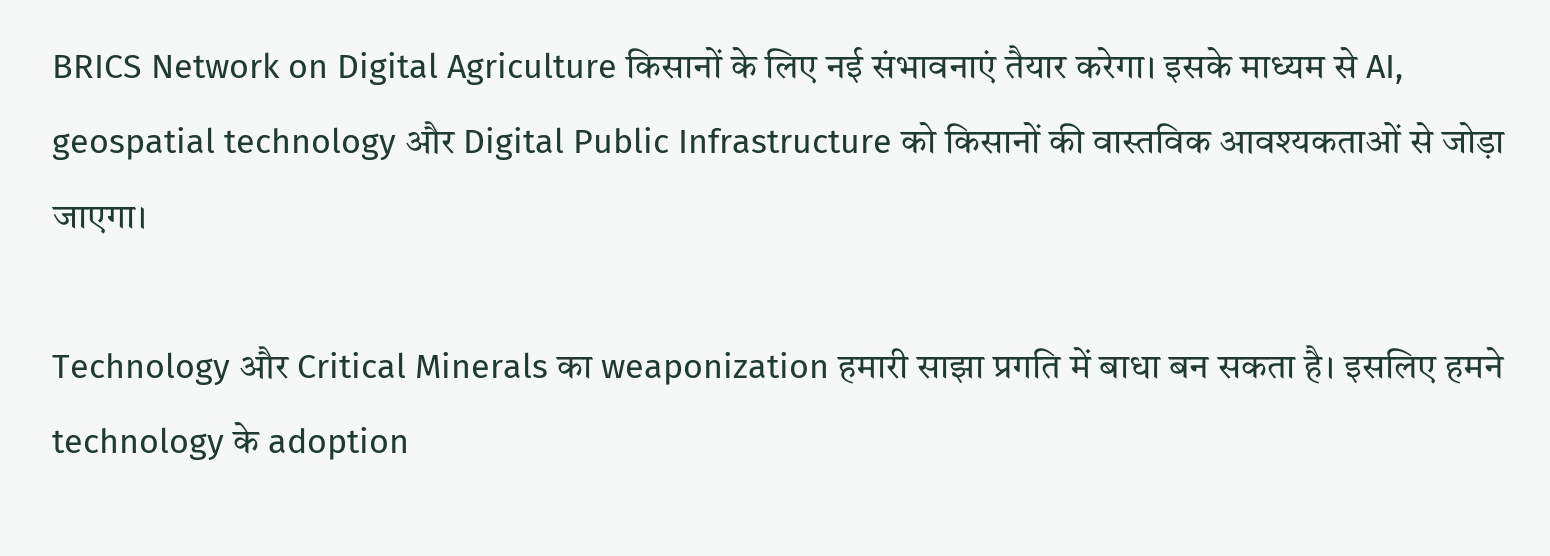BRICS Network on Digital Agriculture किसानों के लिए नई संभावनाएं तैयार करेगा। इसके माध्यम से AI, geospatial technology और Digital Public Infrastructure को किसानों की वास्तविक आवश्यकताओं से जोड़ा जाएगा।

Technology और Critical Minerals का weaponization हमारी साझा प्रगति में बाधा बन सकता है। इसलिए हमने technology के adoption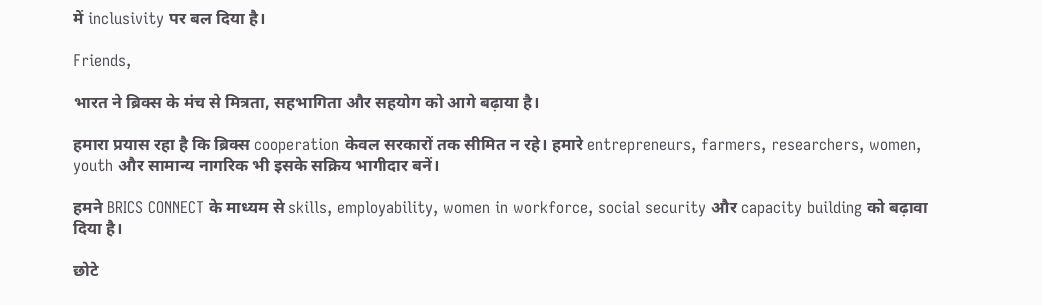में inclusivity पर बल दिया है।

Friends,

भारत ने ब्रिक्स के मंच से मित्रता, सहभागिता और सहयोग को आगे बढ़ाया है।

हमारा प्रयास रहा है कि ब्रिक्स cooperation केवल सरकारों तक सीमित न रहे। हमारे entrepreneurs, farmers, researchers, women, youth और सामान्य नागरिक भी इसके सक्रिय भागीदार बनें।

हमने BRICS CONNECT के माध्यम से skills, employability, women in workforce, social security और capacity building को बढ़ावा दिया है।

छोटे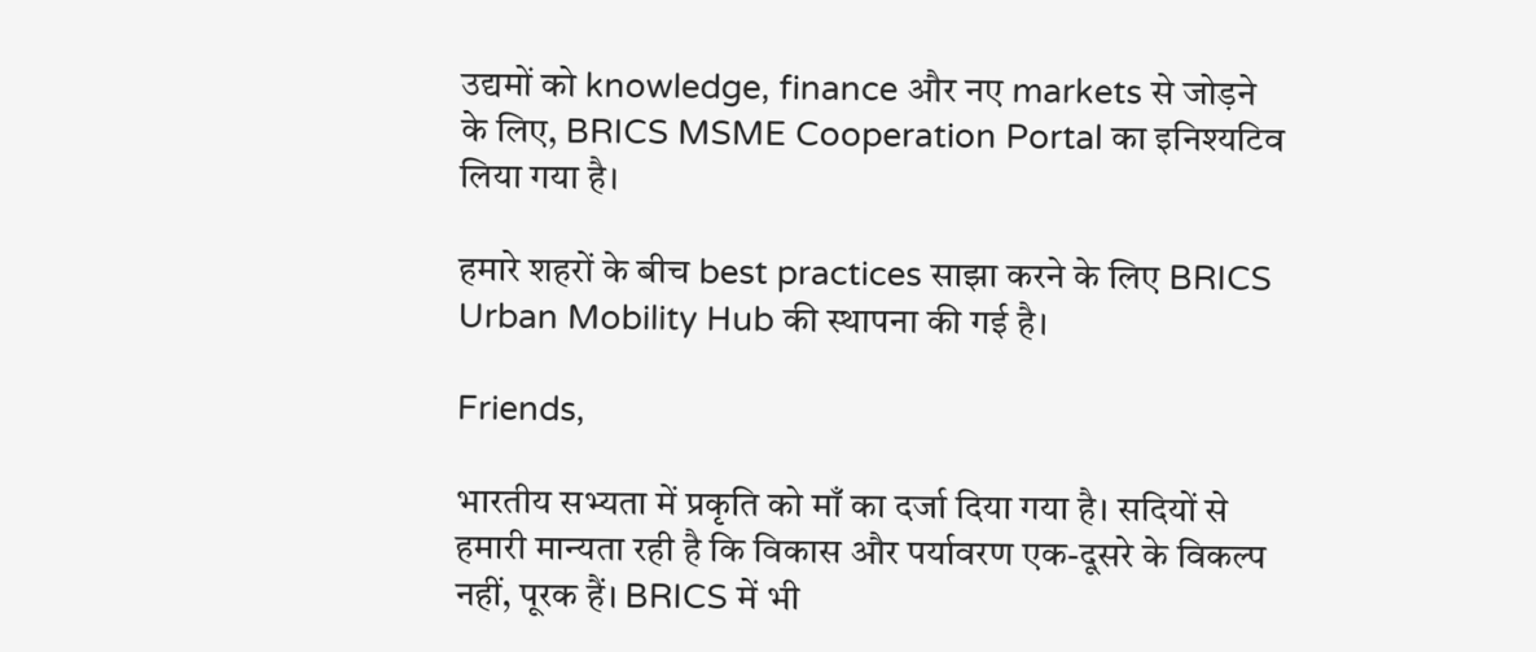उद्यमों को knowledge, finance और नए markets से जोड़ने के लिए, BRICS MSME Cooperation Portal का इनिश्यटिव लिया गया है।

हमारे शहरों के बीच best practices साझा करने के लिए BRICS Urban Mobility Hub की स्थापना की गई है।

Friends,

भारतीय सभ्यता में प्रकृति को माँ का दर्जा दिया गया है। सदियों से हमारी मान्यता रही है कि विकास और पर्यावरण एक-दूसरे के विकल्प नहीं, पूरक हैं। BRICS में भी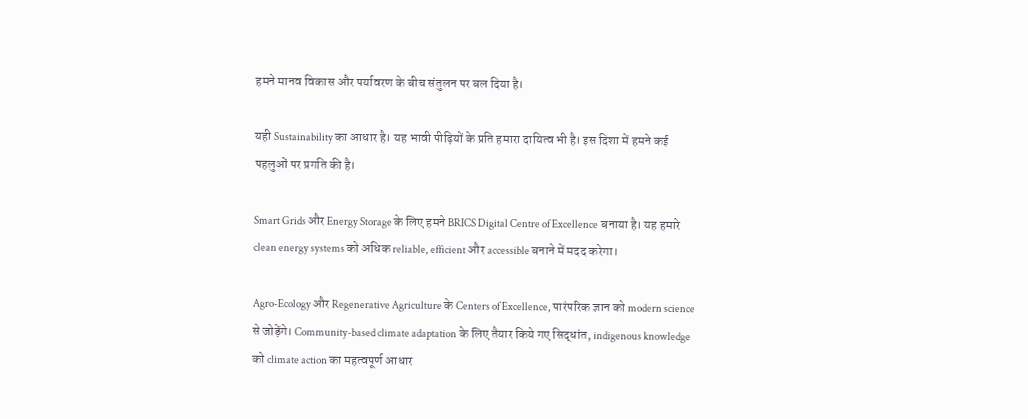हमने मानव विकास और पर्यावरण के बीच संतुलन पर बल दिया है।

यही Sustainability का आधार है। यह भावी पीढ़ियों के प्रति हमारा दायित्व भी है। इस दिशा में हमने कई पहलुओं पर प्रगति की है।

Smart Grids और Energy Storage के लिए हमने BRICS Digital Centre of Excellence बनाया है। यह हमारे clean energy systems को अधिक reliable, efficient और accessible बनाने में मदद करेगा।

Agro-Ecology और Regenerative Agriculture के Centers of Excellence, पारंपरिक ज्ञान को modern science से जोड़ेंगे। Community-based climate adaptation के लिए तैयार किये गए सिद्धांत, indigenous knowledge को climate action का महत्वपूर्ण आधार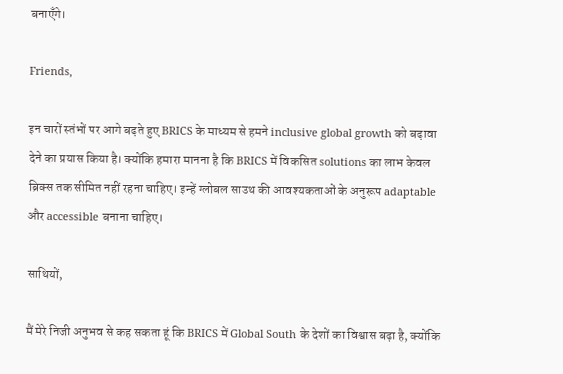बनाएँगे।

Friends,

इन चारों स्तंभों पर आगे बढ़ते हुए BRICS के माध्यम से हमने inclusive global growth को बढ़ावा देने का प्रयास किया है। क्योंकि हमारा मानना है कि BRICS में विकसित solutions का लाभ केवल ब्रिक्स तक सीमित नहीं रहना चाहिए। इन्हें ग्लोबल साउथ की आवश्यकताओं के अनुरूप adaptable और accessible बनाना चाहिए।

साथियों,

मैं मेरे निजी अनुभव से कह सकता हूं कि BRICS में Global South के देशों का विश्वास बढ़ा है, क्योंकि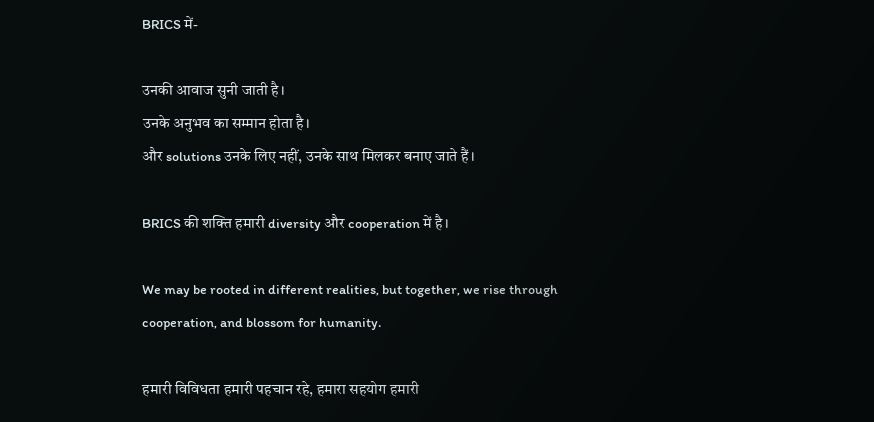BRICS में-

उनकी आवाज सुनी जाती है।
उनके अनुभव का सम्मान होता है।
और solutions उनके लिए नहीं, उनके साथ मिलकर बनाए जाते हैं।

BRICS की शक्ति हमारी diversity और cooperation में है।

We may be rooted in different realities, but together, we rise through cooperation, and blossom for humanity.

हमारी विविधता हमारी पहचान रहे, हमारा सहयोग हमारी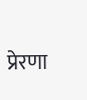प्रेरणा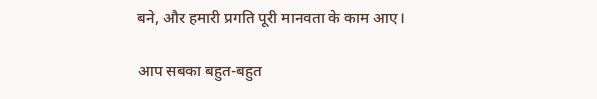बने, और हमारी प्रगति पूरी मानवता के काम आए।

आप सबका बहुत-बहुत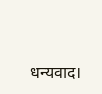धन्यवाद।